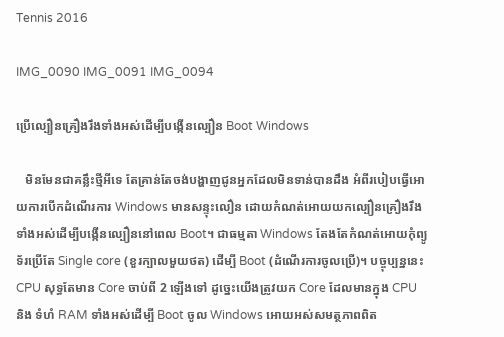Tennis 2016

IMG_0090 IMG_0091 IMG_0094

ប្រើល្បឿនគ្រឿងរឹងទាំងអស់ដើម្បីបង្កើនល្បឿន Boot Windows

   មិនមែនជាគន្លឹះថ្មីអីទេ តែគ្រាន់តែចង់បង្ហាញជូនអ្នកដែលមិនទាន់បានដឹង អំពីរបៀបធ្វើអោយការបើកដំណើរការ Windows មានសន្ទុះលឿន ដោយកំណត់អោយយកល្បឿនគ្រឿងរឹងទាំងអស់ដើម្បីបង្កើនល្បឿននៅពេល Boot។ ជាធម្មតា Windows តែងតែកំណត់អោយកុំព្យូទ័រប្រើតែ Single core (ខួរក្បាលមួយថត) ដើម្បី Boot (ដំណើរការចូលប្រើ)។ បច្ចុប្បន្ននេះ CPU សុទ្ធតែមាន Core ចាប់ពី 2 ឡើងទៅ ដូច្នេះយើងត្រូវយក Core ដែលមានក្នុង CPU
និង ទំហំ RAM ទាំងអស់ដើម្បី Boot ចូល Windows អោយអស់សមត្ថភាពពិត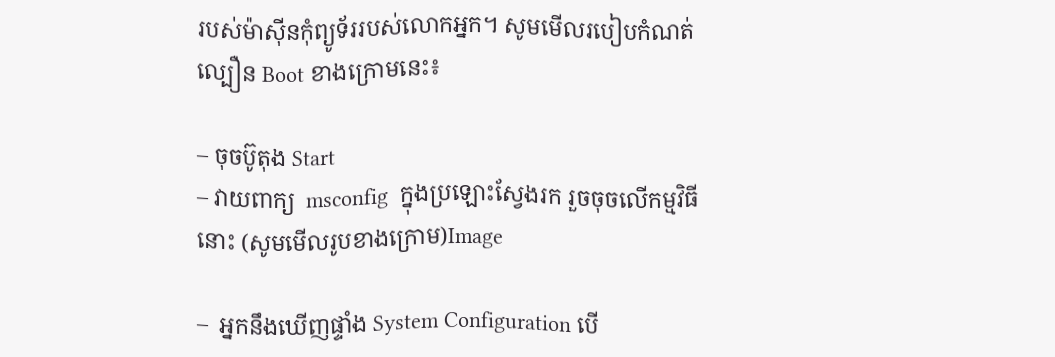របស់ម៉ាស៊ីនកុំព្យូទ័ររបស់លោកអ្នក។ សូមមើលរបៀបកំណត់ល្បឿន Boot ខាងក្រោមនេះ៖

– ចុចប៊ូតុង Start
– វាយពាក្យ  msconfig  ក្នុងប្រឡោះស្វែងរក រួចចុចលើកម្មវិធីនោះ (សូមមើលរូបខាងក្រោម)Image

–  អ្នកនឹងឃើញផ្ទាំង System Configuration បើ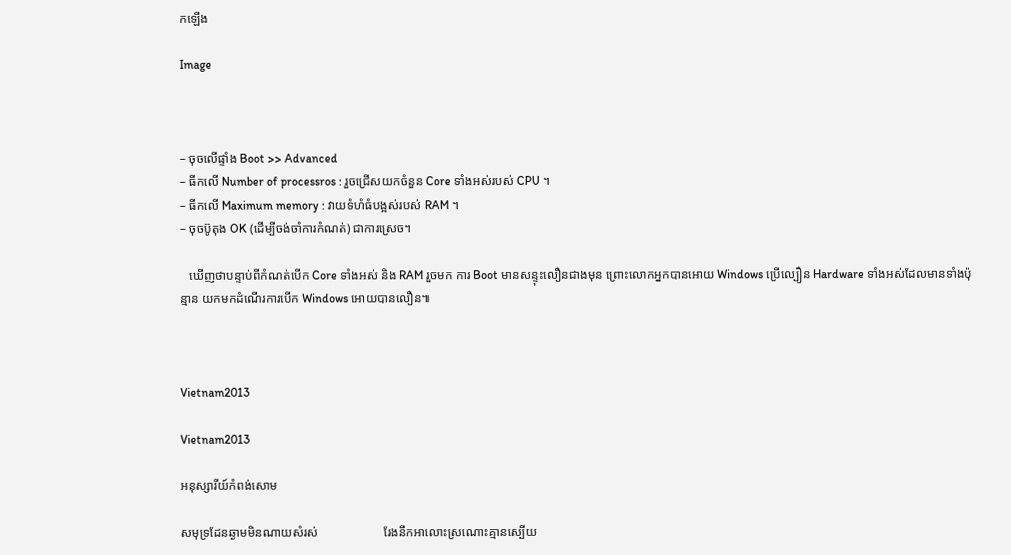កឡើង

Image



– ចុចលើផ្ទាំង Boot >> Advanced
– ធីកលើ Number of processros : រួចជ្រើសយកចំនួន Core ទាំងអស់របស់ CPU ។
– ធីកលើ Maximum memory : វាយទំហំធំបង្អស់របស់ RAM ។
– ចុចប៊ូតុង OK (ដើម្បីចង់ចាំការកំណត់) ជាការស្រេច។

   ឃើញថាបន្ទាប់ពីកំណត់បើក Core ទាំងអស់ និង RAM រួចមក ការ Boot មានសន្ទុះលឿនជាងមុន ព្រោះលោកអ្នកបានអោយ Windows ប្រើល្បឿន Hardware ទាំងអស់ដែលមានទាំងប៉ុន្មាន យកមកដំណើរការបើក Windows អោយបានលឿន៕



Vietnam2013

Vietnam2013

អនុស្សារីយ៍កំពង់សោម

សមុទ្រដែនឆ្ងាមមិនណាយសំរស់                     រែងនឹកអាលោះស្រណោះគ្មានស្បើយ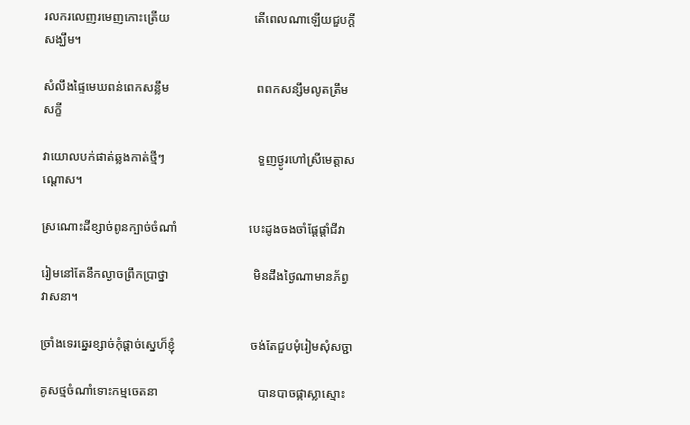រលករលេញរមេញកោះត្រើយ                           តើពេលណាឡើយជួបក្តីសង្ឃឹម។

សំលឹងផ្ទៃមេឃពន់ពេកសន្លឹម                            ពពកសន្សឹមលូតត្រឹមសក្ខី

វាយោលបក់ផាត់ឆ្លងកាត់ថ្មីៗ                              ទួញថ្ងូរហៅស្រីមេត្តាសណ្តោស។

ស្រណោះដីខ្សាច់ពូនក្បាច់ចំណាំ                       បេះដូងចងចាំផ្តែផ្តាំជីវា

រៀមនៅតែនឹកល្ងាចព្រឹកប្រាថ្នា                           មិនដឹងថ្ងៃណាមានភ័ព្វវាសនា។

ច្រាំងទេរឆ្នេរខ្សាច់កុំផ្តាច់ស្នេហ៏ខ្ញុំ                        ចង់តែជួបមុំរៀមសុំសច្ជា

គូសថ្មចំណាំទោះកម្មចេតនា                                បានបាចផ្កាស្លាស្មោះ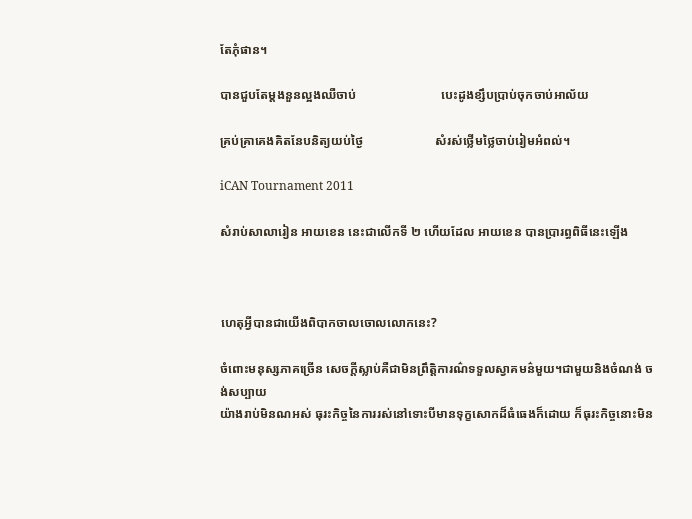តែភុំផាន។

បានជួបតែម្តងនួនល្អងឈឺចាប់                           បេះដូងខ្សឹបប្រាប់ចុកចាប់អាល័យ

គ្រប់គ្រាគេងគិតនែបនិត្យយប់ថ្ងៃ                       សំរស់ថ្លើមថ្លៃចាប់រៀមអំពល់។

iCAN Tournament 2011

សំរាប់សាលារៀន អាយខេន នេះជាលើកទី ២ ហើយដែល អាយខេន បានប្រារព្ធពិធីនេះឡើង



ហេតុអ្វីបានជាយើងពិបាកចាលចោលលោកនេះ?

ចំពោះមនុស្សភាគច្រើន សេចក្តីស្លាប់គឺជាមិនព្រឹត្តិការណ៌ទទួលស្វាគមន៌មួយ។ជាមួយនិងចំណង់ ចង់សប្បាយ
យ៉ាងរាប់មិនណអស់ ធុរះកិច្ចនៃការរស់នៅទោះបីមានទុក្ខសោកដ៏ធំធេងក៏ដោយ ក៏ធុរះកិច្ចនោះមិន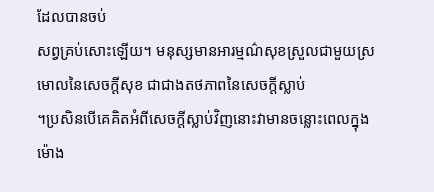ដែលបានចប់
សព្វគ្រប់សោះឡើយ។ មនុស្សមានអារម្មណ៌សុខស្រួលជាមួយស្រមោលនៃសេចក្តីសុខ ជាជាងតថភាពនៃសេចក្តីស្លាប់
។ប្រសិនបើគេគិតអំពីសេចក្តីស្លាប់វិញនោះវាមានចន្លោះពេលក្នុងម៉ោង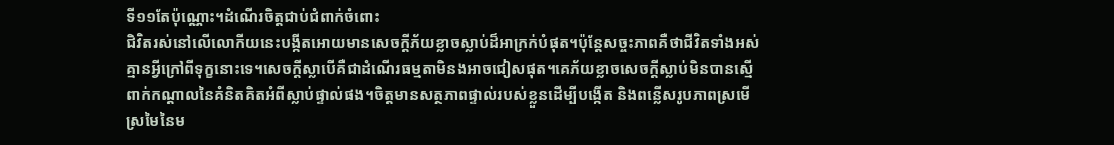ទី១១តែប៉ុណ្ណោះ។ដំណើរចិត្តជាប់ជំពាក់ចំពោះ
ជិវិតរស់នៅលើលោកីយនេះបង្កីតអោយមានសេចក្តីភ័យខ្លាចស្លាប់ដ៏អាក្រក់បំផុត។ប៉ុន្តែសច្ចះភាពគឺថាជីវិតទាំងអស់
គ្មានអ្វីក្រៅពីទុក្ខនោះទេ។សេចក្តីស្លាបើគឺជាដំណើរធម្មតាមិនងអាចជៀសផុត។គេភ័យខ្លាចសេចក្តីស្លាប់មិនបានស្មើ
ពាក់កណ្តាលនៃគំនិតគិតអំពីស្លាប់ផ្ទាល់ផង។ចិត្តមានសត្ថភាពផ្ទាល់របស់ខ្លួនដើម្បីបង្កើត និងពន្លើសរូបភាពស្រមើ
ស្រមៃនៃម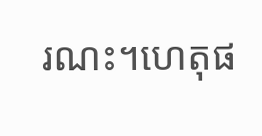រណះ។ហេតុផ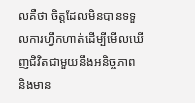លគឺថា ចិត្តដែលមិនបានទទួលការហ្វឹកហាត់ដើម្បីមើលឃើញជិវិតជាមួយនឹងអនិច្ចភាព
និងមាន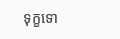ទុក្ខទោ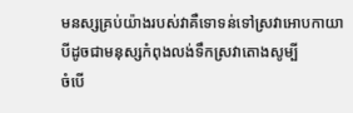មនស្សគ្រប់យ៉ាងរបស់វាគឺទោទន់ទៅស្រវាអោបកាយា បីដូចជាមនុស្សកំពុងលង់ទឹកស្រវាតោងសូម្បី
ចំបើ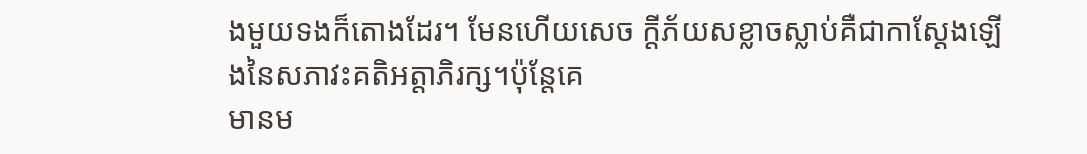ងមួយទងក៏តោងដែរ។ មែនហើយសេច ក្តីភ័យសខ្លាចស្លាប់គឺជាកាស្តែងឡើងនៃសភាវះគតិអត្តាភិរក្ស។ប៉ុន្តែគេ
មានម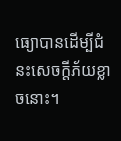ធ្យោបានដើម្បីជំនះសេចក្តីភ័យខ្លាចនោះ។